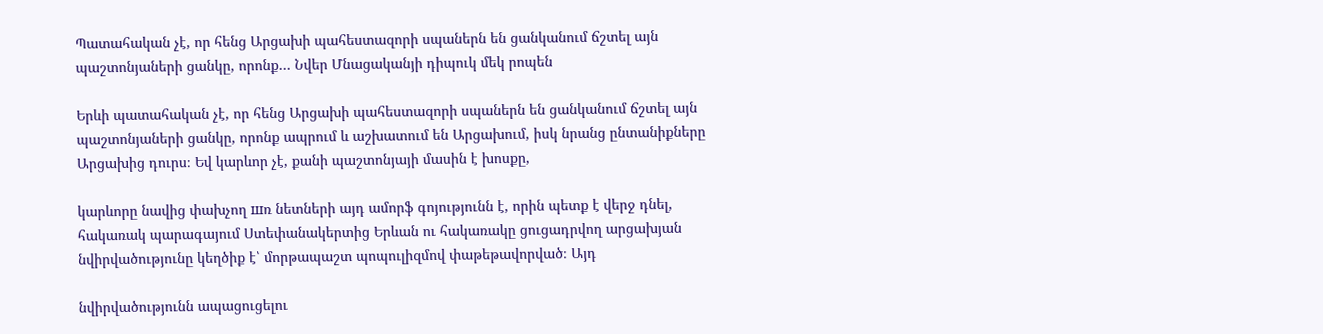Պատահական չէ, որ հենց Արցախի պահեստազորի սպաներն են ցանկանում ճշտել այն պաշտոնյաների ցանկը, որոնք… Նվեր Մնացականյի դիպուկ մեկ րոպեն

Երևի պատահական չէ, որ հենց Արցախի պահեստազորի սպաներն են ցանկանում ճշտել այն պաշտոնյաների ցանկը, որոնք ապրում և աշխատում են Արցախում, իսկ նրանց ընտանիքները Արցախից դուրս։ Եվ կարևոր չէ, քանի պաշտոնյայի մասին է խոսքը,

կարևորը նավից փախչող шռ նետների այդ ամորֆ գոյությունն է, որին պետք է վերջ դնել, հակառակ պարագայում Ստեփանակերտից Երևան ու հակառակը ցուցադրվող արցախյան նվիրվածությունը կեղծիք է՝ մորթապաշտ պոպուլիզմով փաթեթավորված։ Այդ

նվիրվածությունն ապացուցելու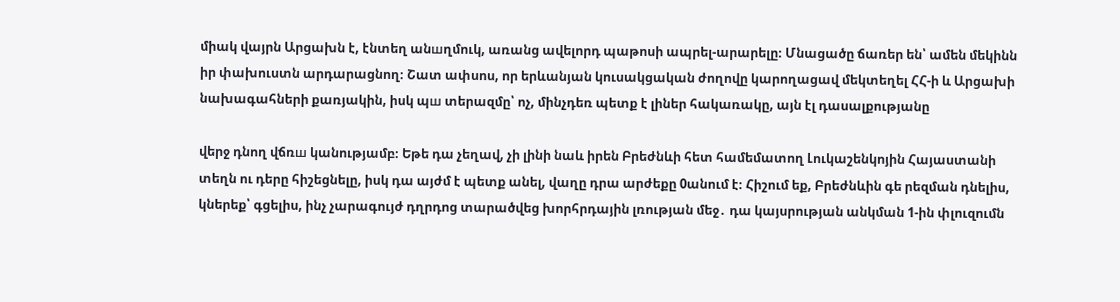միակ վայրն Արցախն է, էնտեղ անшղմուկ, առանց ավելորդ պաթոսի ապրել-արարելը։ Մնացածը ճառեր են՝ ամեն մեկինն իր փախուստն արդարացնող։ Շատ ափսոս, որ երևանյան կուսակցական ժողովը կարողացավ մեկտեղել ՀՀ-ի և Արցախի նախագահների քառյակին, իսկ պш տերազմը՝ ոչ, մինչդեռ պետք է լիներ հակառակը, այն էլ դասալքությանը

վերջ դնող վճռш կանությամբ։ Եթե դա չեղավ, չի լինի նաև իրեն Բրեժնևի հետ համեմատող Լուկաշենկոյին Հայաստանի տեղն ու դերը հիշեցնելը, իսկ դա այժմ է պետք անել, վաղը դրա արժեքը 0անում է։ Հիշում եք, Բրեժնևին գե րեզման դնելիս, կներեք՝ գցելիս, ինչ չարագույժ դղրդոց տարածվեց խորհրդային լռության մեջ․ դա կայսրության անկման 1-ին փլուզումն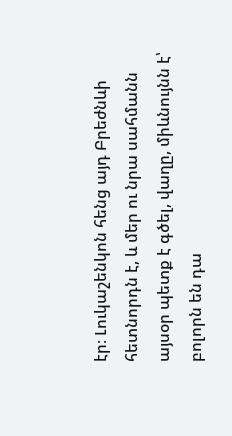էր։ Լուկաշենկոն հենց այդ Բրեժնևի հետնորդն է, և մեր ու նրա սահմանն այսօր պետք է գծել, վաղը, միևնույնն է՝ բոլորն են դա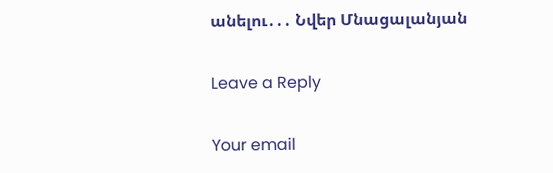անելու․․․ Նվեր Մնացալանյան

Leave a Reply

Your email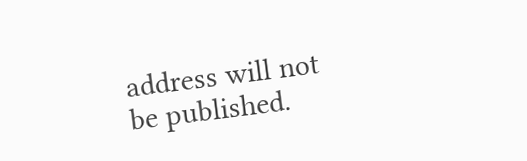address will not be published.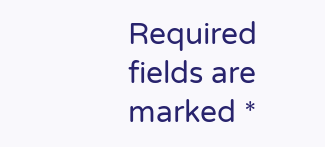Required fields are marked *